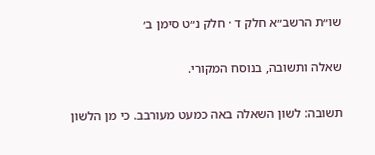שו״ת הרשב״א חלק ד · חלק נ״ט סימן ב׳

שאלה ותשובה, בנוסח המקורי.

תשובה: לשון השאלה באה כמעט מעורבב. כי מן הלשון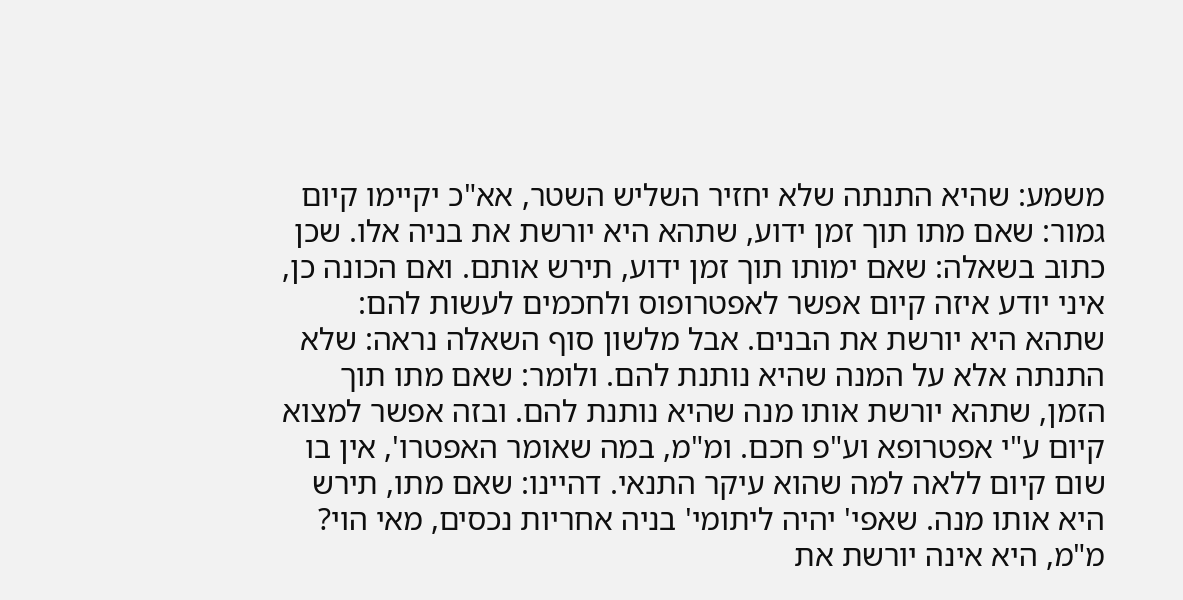משמע: שהיא התנתה שלא יחזיר השליש השטר, אא"כ יקיימו קיום גמור: שאם מתו תוך זמן ידוע, שתהא היא יורשת את בניה אלו. שכן כתוב בשאלה: שאם ימותו תוך זמן ידוע, תירש אותם. ואם הכונה כן, איני יודע איזה קיום אפשר לאפטרופוס ולחכמים לעשות להם: שתהא היא יורשת את הבנים. אבל מלשון סוף השאלה נראה: שלא התנתה אלא על המנה שהיא נותנת להם. ולומר: שאם מתו תוך הזמן, שתהא יורשת אותו מנה שהיא נותנת להם. ובזה אפשר למצוא קיום ע"י אפטרופא וע"פ חכם. ומ"מ, במה שאומר האפטרו', אין בו שום קיום ללאה למה שהוא עיקר התנאי. דהיינו: שאם מתו, תירש היא אותו מנה. שאפי' יהיה ליתומי' בניה אחריות נכסים, מאי הוי? מ"מ, היא אינה יורשת את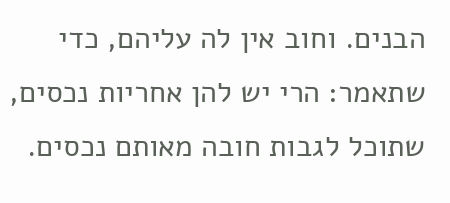הבנים. וחוב אין לה עליהם, כדי שתאמר: הרי יש להן אחריות נכסים, שתוכל לגבות חובה מאותם נכסים.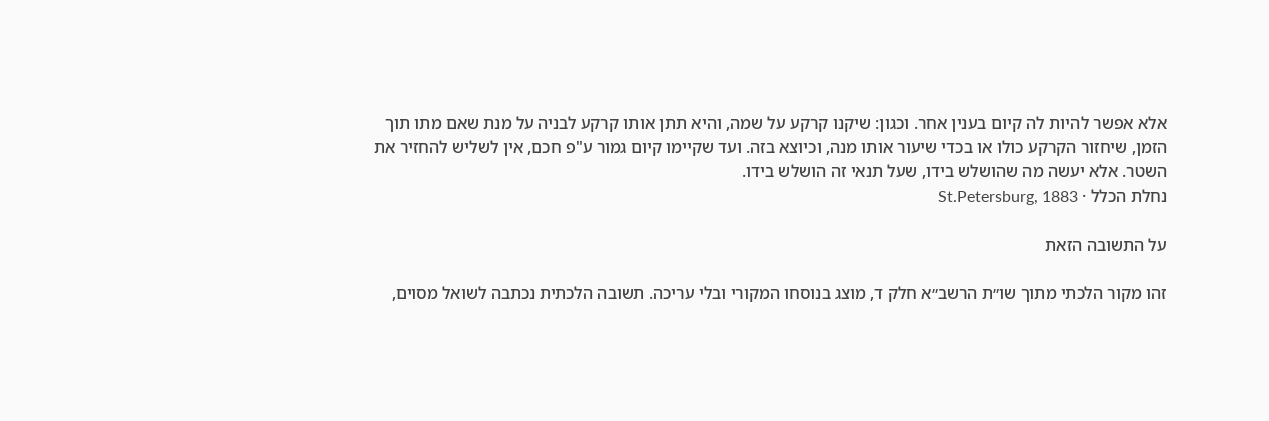אלא אפשר להיות לה קיום בענין אחר. וכגון: שיקנו קרקע על שמה, והיא תתן אותו קרקע לבניה על מנת שאם מתו תוך הזמן, שיחזור הקרקע כולו או בכדי שיעור אותו מנה, וכיוצא בזה. ועד שקיימו קיום גמור ע"פ חכם, אין לשליש להחזיר את השטר. אלא יעשה מה שהושלש בידו, שעל תנאי זה הושלש בידו.
נחלת הכלל · St.Petersburg, 1883

על התשובה הזאת

זהו מקור הלכתי מתוך שו״ת הרשב״א חלק ד, מוצג בנוסחו המקורי ובלי עריכה. תשובה הלכתית נכתבה לשואל מסוים,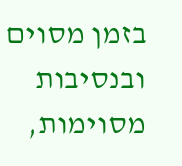בזמן מסוים ובנסיבות מסוימות,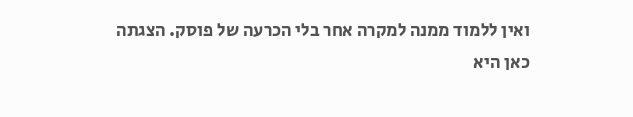ואין ללמוד ממנה למקרה אחר בלי הכרעה של פוסק. הצגתה כאן היא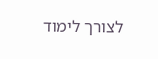לצורך לימוד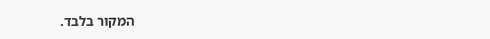המקור בלבד.